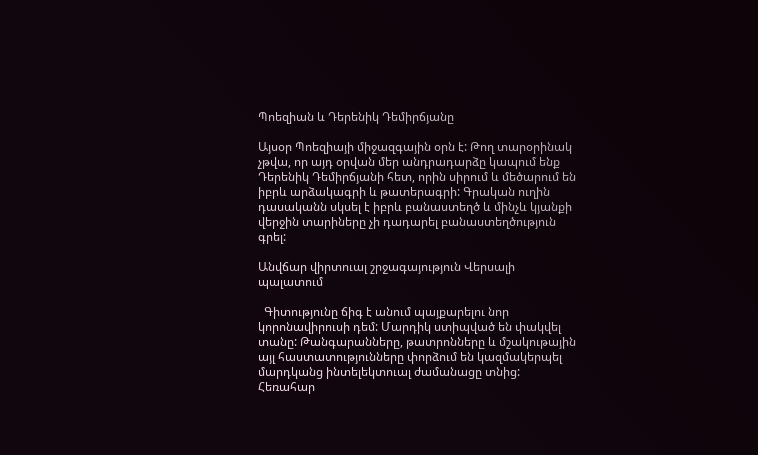Պոեզիան և Դերենիկ Դեմիրճյանը

Այսօր Պոեզիայի միջազգային օրն է: Թող տարօրինակ չթվա, որ այդ օրվան մեր անդրադարձը կապում ենք Դերենիկ Դեմիրճյանի հետ, որին սիրում և մեծարում են իբրև արձակագրի և թատերագրի: Գրական ուղին դասականն սկսել է իբրև բանաստեղծ և մինչև կյանքի վերջին տարիները չի դադարել բանաստեղծություն գրել:

Անվճար վիրտուալ շրջագայություն Վերսալի պալատում

  Գիտությունը ճիգ է անում պայքարելու նոր կորոնավիրուսի դեմ: Մարդիկ ստիպված են փակվել տանը: Թանգարանները, թատրոնները և մշակութային այլ հաստատությունները փորձում են կազմակերպել մարդկանց ինտելեկտուալ ժամանացը տնից: Հեռահար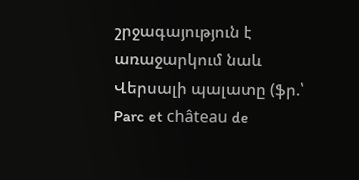շրջագայություն է առաջարկում նաև Վերսալի պալատը (ֆր.՝ Parc et château de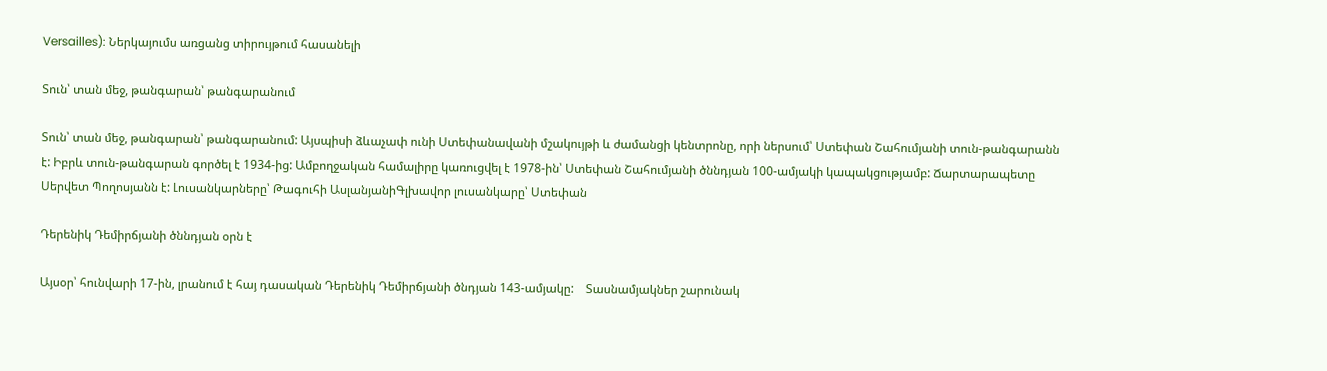Versailles): Ներկայումս առցանց տիրույթում հասանելի

Տուն՝ տան մեջ, թանգարան՝ թանգարանում

Տուն՝ տան մեջ, թանգարան՝ թանգարանում: Այսպիսի ձևաչափ ունի Ստեփանավանի մշակույթի և ժամանցի կենտրոնը, որի ներսում՝ Ստեփան Շահումյանի տուն-թանգարանն է: Իբրև տուն-թանգարան գործել է 1934-ից: Ամբողջական համալիրը կառուցվել է 1978-ին՝ Ստեփան Շահումյանի ծննդյան 100-ամյակի կապակցությամբ: Ճարտարապետը Սերվետ Պողոսյանն է: Լուսանկարները՝ Թագուհի ԱսլանյանիԳլխավոր լուսանկարը՝ Ստեփան

Դերենիկ Դեմիրճյանի ծննդյան օրն է

Այսօր՝ հունվարի 17-ին, լրանում է հայ դասական Դերենիկ Դեմիրճյանի ծնդյան 143-ամյակը:    Տասնամյակներ շարունակ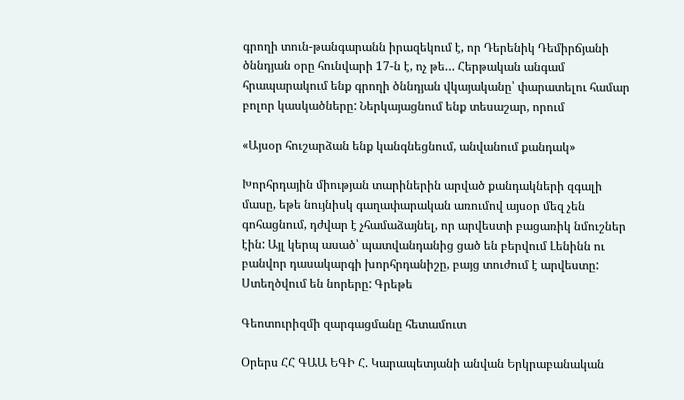գրողի տուն-թանգարանն իրազեկում է, որ Դերենիկ Դեմիրճյանի ծննդյան օրը հունվարի 17-ն է, ոչ թե… Հերթական անգամ հրապարակում ենք գրողի ծննդյան վկայականը՝ փարատելու համար բոլոր կասկածները: Ներկայացնում ենք տեսաշար, որում

«Այսօր հուշարձան ենք կանգնեցնում, անվանում քանդակ»

Խորհրդային միության տարիներին արված քանդակների զգալի մասը, եթե նույնիսկ գաղափարական առումով այսօր մեզ չեն գոհացնում, դժվար է չհամաձայնել, որ արվեստի բացառիկ նմուշներ էին: Այլ կերպ ասած՝ պատվանդանից ցած են բերվում Լենինն ու բանվոր դասակարգի խորհրդանիշը, բայց տուժում է արվեստը: Ստեղծվում են նորերը: Գրեթե

Գեոտուրիզմի զարգացմանը հետամուտ

Օրերս ՀՀ ԳԱԱ ԵԳԻ Հ. Կարապետյանի անվան Երկրաբանական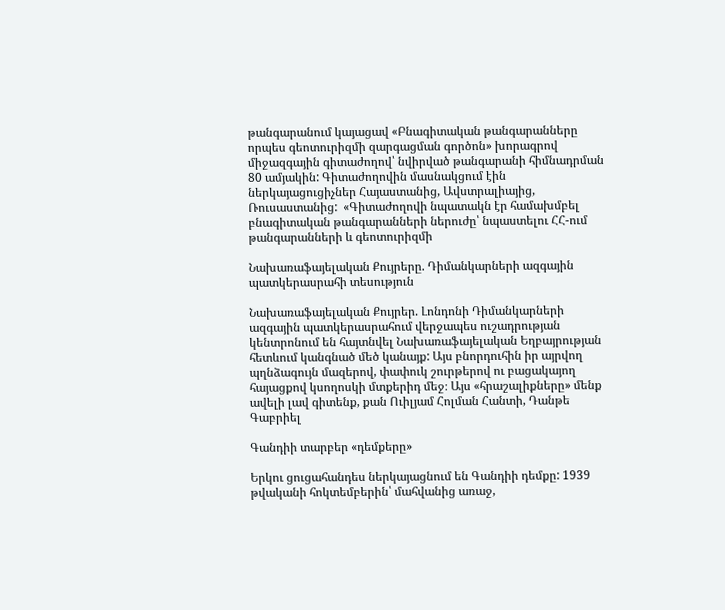թանգարանում կայացավ «Բնագիտական թանգարանները որպես գեոտուրիզմի զարգացման գործոն» խորագրով միջազգային գիտաժողով՝ նվիրված թանգարանի հիմնադրման 80 ամյակին: Գիտաժողովին մասնակցում էին ներկայացուցիչներ Հայաստանից, Ավստրալիայից, Ռուսաստանից:  «Գիտաժողովի նպատակն էր համախմբել բնագիտական թանգարանների ներուժը՝ նպաստելու ՀՀ-ում թանգարանների և գեոտուրիզմի

Նախառաֆայելական Քույրերը. Դիմանկարների ազգային պատկերասրահի տեսություն

Նախառաֆայելական Քույրեր. Լոնդոնի Դիմանկարների ազգային պատկերասրահում վերջապես ուշադրության կենտրոնում են հայտնվել Նախառաֆայելական Եղբայրության հետևում կանգնած մեծ կանայք: Այս բնորդուհին իր այրվող պղնձագույն մազերով, փափուկ շուրթերով ու բացակայող հայացքով կսողոսկի մտքերիդ մեջ։ Այս «հրաշալիքները» մենք ավելի լավ գիտենք, քան Ուիլյամ Հոլման Հանտի, Դանթե Գաբրիել

Գանդիի տարբեր «դեմքերը»

Երկու ցուցահանդես ներկայացնում են Գանդիի դեմքը: 1939 թվականի հոկտեմբերին՝ մահվանից առաջ,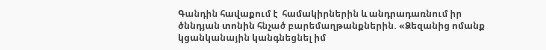Գանդին հավաքում է  համակիրներին և անդրադառնում իր ծննդյան տոնին հնչած բարեմաղթանքներին. «Ձեզանից ոմանք կցանկանային կանգնեցնել իմ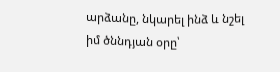արձանը, նկարել ինձ և նշել իմ ծննդյան օրը՝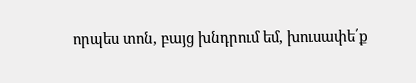որպես տոն, բայց խնդրում եմ, խուսափե՛ք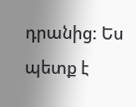դրանից: Ես պետք է